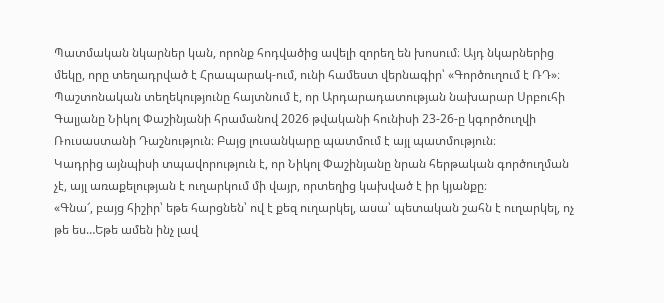Պատմական նկարներ կան, որոնք հոդվածից ավելի զորեղ են խոսում։ Այդ նկարներից մեկը, որը տեղադրված է Հրապարակ-ում, ունի համեստ վերնագիր՝ «Գործուղում է ՌԴ»։
Պաշտոնական տեղեկությունը հայտնում է, որ Արդարադատության նախարար Սրբուհի Գալյանը Նիկոլ Փաշինյանի հրամանով 2026 թվականի հունիսի 23-26-ը կգործուղվի Ռուսաստանի Դաշնություն։ Բայց լուսանկարը պատմում է այլ պատմություն։
Կադրից այնպիսի տպավորություն է, որ Նիկոլ Փաշինյանը նրան հերթական գործուղման չէ, այլ առաքելության է ուղարկում մի վայր, որտեղից կախված է իր կյանքը։
«Գնա՜, բայց հիշիր՝ եթե հարցնեն՝ ով է քեզ ուղարկել, ասա՝ պետական շահն է ուղարկել, ոչ թե ես…Եթե ամեն ինչ լավ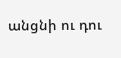անցնի ու դու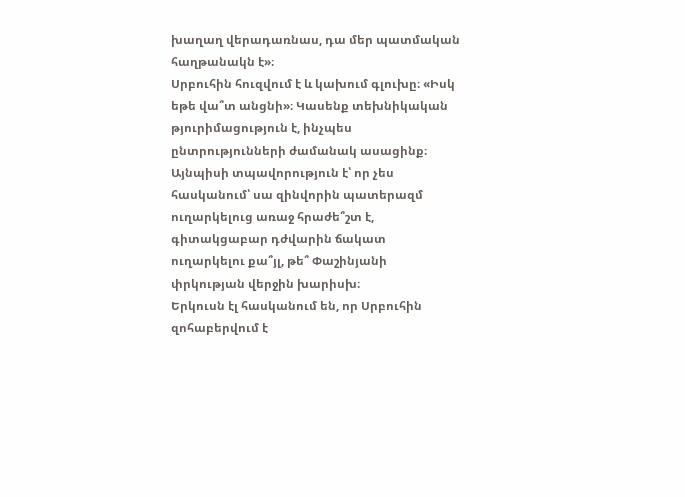խաղաղ վերադառնաս, դա մեր պատմական հաղթանակն է»։
Սրբուհին հուզվում է և կախում գլուխը։ «Իսկ եթե վա՞տ անցնի»։ Կասենք տեխնիկական թյուրիմացություն է, ինչպես ընտրությունների ժամանակ ասացինք։ Այնպիսի տպավորություն է՝ որ չես հասկանում՝ սա զինվորին պատերազմ ուղարկելուց առաջ հրաժե՞շտ է, գիտակցաբար դժվարին ճակատ ուղարկելու քա՞յլ, թե՞ Փաշինյանի փրկության վերջին խարիսխ։
Երկուսն էլ հասկանում են, որ Սրբուհին զոհաբերվում է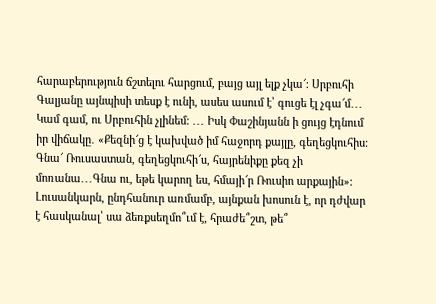հարաբերություն ճշտելու հարցում, բայց այլ ելք չկա՜։ Սրբուհի Գալյանը այնպիսի տեսք է ունի, ասես ասում է՝ գուցե էլ չգա՜մ․․․ Կամ գամ, ու Սրբուհին չլինեմ։ ․․․ Իսկ Փաշինյանն ի ցույց էդնում իր վիճակը․ «Քեզնի՜ց է կախված իմ հաջորդ քայլը, գեղեցկուհիս։ Գնա՜ Ռուսաստան, գեղեցկուհի՜ս, հայրենիքը քեզ չի մոռանա․․․Գնա ու, եթե կարող ես, հմայի՜ր Ռուսիո արքային»։
Լուսանկարն, ընդհանուր առմամբ, այնքան խոսուն է, որ դժվար է հասկանալ՝ սա ձեռքսեղմո՞ւմ է, հրաժե՞շտ, թե՞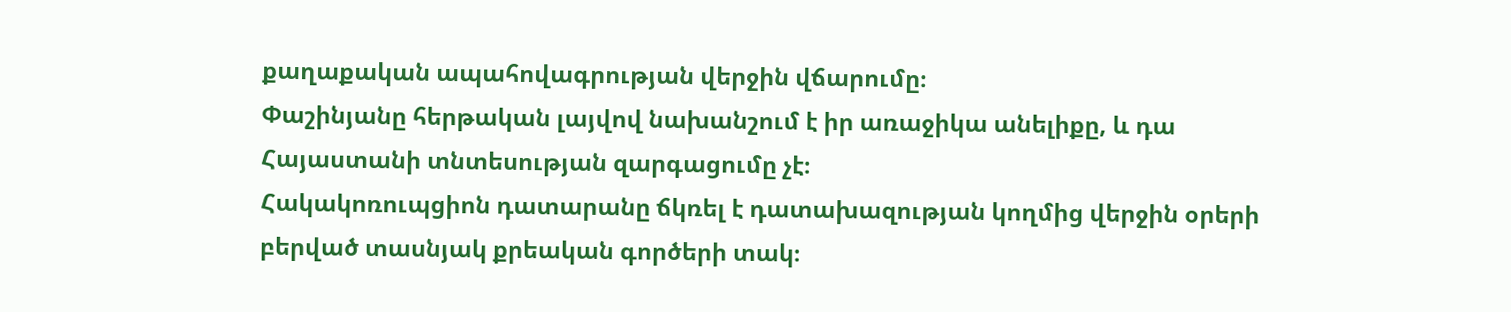քաղաքական ապահովագրության վերջին վճարումը։
Փաշինյանը հերթական լայվով նախանշում է իր առաջիկա անելիքը, և դա Հայաստանի տնտեսության զարգացումը չէ։
Հակակոռուպցիոն դատարանը ճկռել է դատախազության կողմից վերջին օրերի բերված տասնյակ քրեական գործերի տակ։